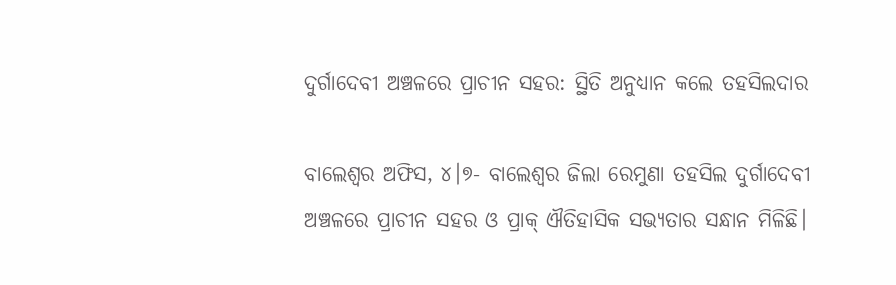ଦୁର୍ଗାଦେବୀ ଅଞ୍ଚଳରେ ପ୍ରାଚୀନ ସହର: ସ୍ଥିତି ଅନୁଧ୍ୟାନ କଲେ ତହସିଲଦାର

ବାଲେଶ୍ୱର ଅଫିସ, ୪।୭- ବାଲେଶ୍ୱର ଜିଲା ରେମୁଣା ତହସିଲ ଦୁର୍ଗାଦେବୀ ଅଞ୍ଚଳରେ ପ୍ରାଚୀନ ସହର ଓ ପ୍ରାକ୍‌ ଐତିହାସିକ ସଭ୍ୟତାର ସନ୍ଧାନ ମିଳିଛି।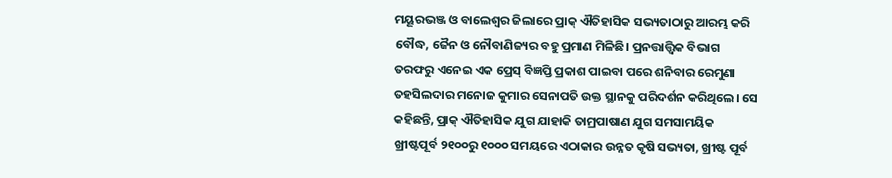ମୟୂରଭଞ୍ଜ ଓ ବାଲେଶ୍ୱର ଜିଲାରେ ପ୍ରାକ୍‌ ଐତିହାସିକ ସଭ୍ୟତାଠାରୁ ଆରମ୍ଭ କରି ବୌଦ୍ଧ, ଜୈନ ଓ ନୌବାଣିଜ୍ୟର ବହୁ ପ୍ରମାଣ ମିଳିଛି। ପ୍ରନତ୍ତାତ୍ତ୍ୱିକ ବିଭାଗ ତରଫରୁ ଏନେଇ ଏକ ପ୍ରେସ୍‌ ବିଜ୍ଞପ୍ତି ପ୍ରକାଶ ପାଇବା ପରେ ଶନିବାର ରେମୁଣା ତହସିଲଦାର ମନୋଜ କୁମାର ସେନାପତି ଉକ୍ତ ସ୍ଥାନକୁ ପରିଦର୍ଶନ କରିଥିଲେ। ସେ କହିଛନ୍ତି, ପ୍ରାକ୍‌ ଐତିହାସିକ ଯୁଗ ଯାହାକି ତାମ୍ରପାଷାଣ ଯୁଗ ସମସାମୟିକ ଖ୍ରୀଷ୍ଟପୂର୍ବ ୨୧୦୦ରୁ ୧୦୦୦ ସମୟରେ ଏଠାକାର ଉନ୍ନତ କୃଷି ସଭ୍ୟତା, ଖ୍ରୀଷ୍ଟ ପୂର୍ବ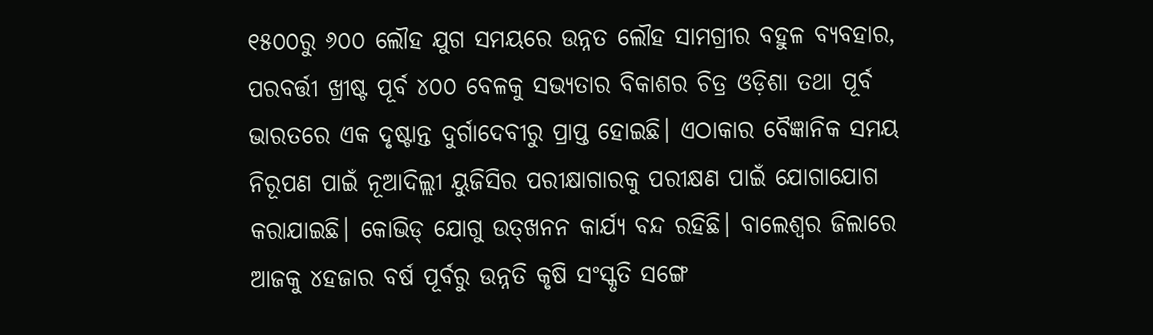୧୫୦୦ରୁ ୬୦୦ ଲୌହ ଯୁଗ ସମୟରେ ଉନ୍ନତ ଲୌହ ସାମଗ୍ରୀର ବହୁଳ ବ୍ୟବହାର, ପରବର୍ତ୍ତୀ ଖ୍ରୀଷ୍ଟ ପୂର୍ବ ୪୦୦ ବେଳକୁ ସଭ୍ୟତାର ବିକାଶର ଚିତ୍ର ଓଡ଼ିଶା ତଥା ପୂର୍ବ ଭାରତରେ ଏକ ଦୃଷ୍ଟାନ୍ତ ଦୁର୍ଗାଦେବୀରୁ ପ୍ରାପ୍ତ ହୋଇଛି। ଏଠାକାର ବୈଜ୍ଞାନିକ ସମୟ ନିରୂପଣ ପାଇଁ ନୂଆଦିଲ୍ଲୀ ୟୁଜିସିର ପରୀକ୍ଷାଗାରକୁ ପରୀକ୍ଷଣ ପାଇଁ ଯୋଗାଯୋଗ କରାଯାଇଛି। କୋଭିଡ୍‌ ଯୋଗୁ ଉତ୍‌ଖନନ କାର୍ଯ୍ୟ ବନ୍ଦ ରହିଛି। ବାଲେଶ୍ୱର ଜିଲାରେ ଆଜକୁ ୪ହଜାର ବର୍ଷ ପୂର୍ବରୁ ଉନ୍ନତି କୃଷି ସଂସ୍କୃତି ସଙ୍ଗେ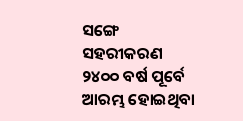ସଙ୍ଗେ ସହରୀକରଣ ୨୪୦୦ ବର୍ଷ ପୂର୍ବେ ଆରମ୍ଭ ହୋଇଥିବା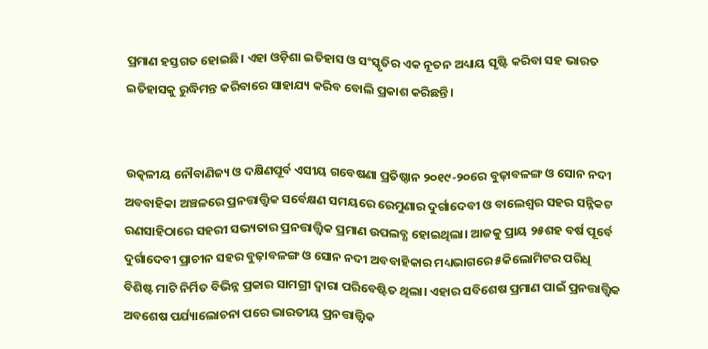ପ୍ରମାଣ ହସ୍ତଗତ ହୋଇଛି। ଏହା ଓଡ଼ିଶା ଇତିହାସ ଓ ସଂସ୍କୃତିର ଏକ ନୂତନ ଅଧ୍ୟାୟ ସୃଷ୍ଟି କରିବା ସହ ଭାରତ ଇତିହାସକୁ ରୁଦ୍ଧିମନ୍ତ କରିବାରେ ସାହାଯ୍ୟ କରିବ ବୋଲି ପ୍ରକାଶ କରିଛନ୍ତି।


ଉତ୍କଳୀୟ ନୌବାଣିଜ୍ୟ ଓ ଦକ୍ଷିଣପୂର୍ବ ଏସୀୟ ଗବେଷଣା ପ୍ରତିଷ୍ଠାନ ୨୦୧୯-୨୦ରେ ବୁଢ଼ାବଳଙ୍ଗ ଓ ସୋନ ନଦୀ ଅବବାହିକା ଅଞ୍ଚଳରେ ପ୍ରନତ୍ତାତ୍ତ୍ୱିକ ସର୍ବେକ୍ଷଣ ସମୟରେ ରେମୁଣାର ଦୁର୍ଗାଦେବୀ ଓ ବାଲେଶ୍ୱର ସହର ସନ୍ନିକଟ ରଣସାହିଠାରେ ସହରୀ ସଭ୍ୟତାର ପ୍ରନତ୍ତାତ୍ତ୍ୱିକ ପ୍ରମାଣ ଉପଲବ୍ଧ ହୋଇଥିଲା। ଆଜକୁ ପ୍ରାୟ ୨୫ଶହ ବର୍ଷ ପୂର୍ବେ ଦୁର୍ଗାଦେବୀ ପ୍ରାଚୀନ ସହର ବୁଢ଼ାବଳଙ୍ଗ ଓ ସୋନ ନଦୀ ଅବବାହିକାର ମଧ୍ୟଭାଗରେ ୫କିଲୋମିଟର ପରିଧି ବିଶିଷ୍ଟ ମାଟି ନିର୍ମିତ ବିଭିନ୍ନ ପ୍ରକାର ସାମଗ୍ରୀ ଦ୍ୱାରା ପରିବେଷ୍ଟିତ ଥିଲା। ଏହାର ସବିଶେଷ ପ୍ରମାଣ ପାଇଁ ପ୍ରନତ୍ତାତ୍ତ୍ୱିକ ଅବଶେଷ ପର୍ଯ୍ୟାଲୋଚନା ପରେ ଭାରତୀୟ ପ୍ରନତ୍ତାତ୍ତ୍ୱିକ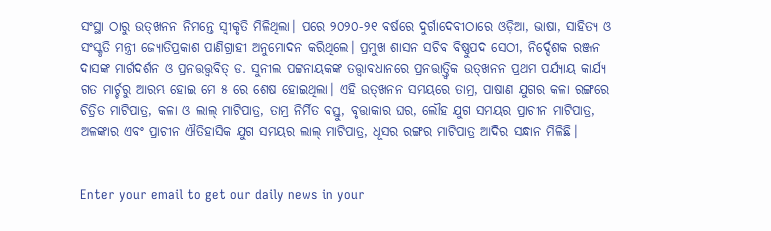ସଂସ୍ଥା ଠାରୁ ଉତ୍‌ଖନନ ନିମନ୍ତେ ସ୍ବୀକୃତି ମିଳିଥିଲା। ପରେ ୨୦୨୦-୨୧ ବର୍ଷରେ ଦୁର୍ଗାଦେବୀଠାରେ ଓଡ଼ିଆ, ଭାଷା, ସାହିତ୍ୟ ଓ ସଂସ୍କୃତି ମନ୍ତ୍ରୀ ଜ୍ୟୋତିପ୍ରକାଶ ପାଣିଗ୍ରାହୀ ଅନୁମୋଦନ କରିଥିଲେ। ପ୍ରମୁଖ ଶାସନ ସଚିବ ବିଷ୍ଣୁପଦ ସେଠୀ, ନିର୍ଦ୍ଦେଶକ ରଞ୍ଜନ ଦାସଙ୍କ ମାର୍ଗଦର୍ଶନ ଓ ପ୍ରନତ୍ତତ୍ତ୍ୱବିତ୍‌ ଡ. ସୁନୀଲ ପଟ୍ଟନାୟକଙ୍କ ତତ୍ତ୍ୱାବଧାନରେ ପ୍ରନତ୍ତାତ୍ତ୍ୱିକ ଉତ୍‌ଖନନ ପ୍ରଥମ ପର୍ଯ୍ୟାୟ କାର୍ଯ୍ୟ ଗତ ମାର୍ଚ୍ଚରୁ ଆରମ୍ଭ ହୋଇ ମେ ୫ ରେ ଶେଷ ହୋଇଥିଲା। ଏହି ଉତ୍‌ଖନନ ସମୟରେ ତାମ୍ର, ପାଷାଣ ଯୁଗର କଳା ରଙ୍ଗରେ ଚିତ୍ରିତ ମାଟିପାତ୍ର, କଳା ଓ ଲାଲ୍‌ ମାଟିପାତ୍ର, ତାମ୍ର ନିର୍ମିତ ବସ୍ତୁ, ବୃତ୍ତାକାର ଘର, ଲୌହ ଯୁଗ ସମୟର ପ୍ରାଚୀନ ମାଟିପାତ୍ର, ଅଳଙ୍କାର ଏବଂ ପ୍ରାଚୀନ ଐତିହାସିକ ଯୁଗ ସମୟର ଲାଲ୍‌ ମାଟିପାତ୍ର, ଧୂସର ରଙ୍ଗର ମାଟିପାତ୍ର ଆଦିର ସନ୍ଧାନ ମିଳିଛି।


Enter your email to get our daily news in your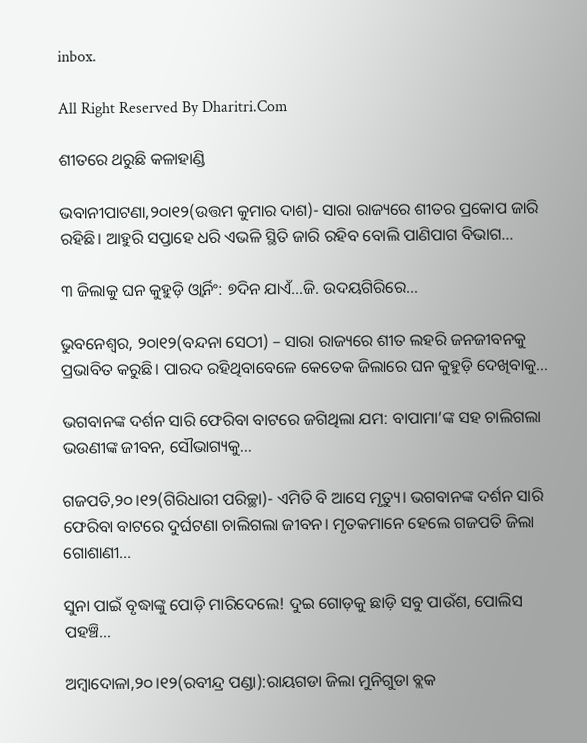inbox.

All Right Reserved By Dharitri.Com

ଶୀତରେ ଥରୁଛି କଳାହାଣ୍ଡି

ଭବାନୀପାଟଣା,୨୦ା୧୨(ଉତ୍ତମ କୁମାର ଦାଶ)- ସାରା ରାଜ୍ୟରେ ଶୀତର ପ୍ରକୋପ ଜାରି ରହିଛି। ଆହୁରି ସପ୍ତାହେ ଧରି ଏଭଳି ସ୍ଥିତି ଜାରି ରହିବ ବୋଲି ପାଣିପାଗ ବିଭାଗ...

୩ ଜିଲାକୁ ଘନ କୁହୁଡ଼ି ଓ୍ବାର୍ନିଂ: ୭ଦିନ ଯାଏଁ…ଜି. ଉଦୟଗିରିରେ…

ଭୁବନେଶ୍ୱର, ୨୦ା୧୨(ବନ୍ଦନା ସେଠୀ) – ସାରା ରାଜ୍ୟରେ ଶୀତ ଲହରି ଜନଜୀବନକୁ ପ୍ରଭାବିତ କରୁଛି। ପାରଦ ରହିଥିବାବେଳେ କେତେକ ଜିଲାରେ ଘନ କୁହୁଡ଼ି ଦେଖିବାକୁ...

ଭଗବାନଙ୍କ ଦର୍ଶନ ସାରି ଫେରିବା ବାଟରେ ଜଗିଥିଲା ଯମ: ବାପାମା’ଙ୍କ ସହ ଚାଲିଗଲା ଭଉଣୀଙ୍କ ଜୀବନ, ସୌଭାଗ୍ୟକୁ…

ଗଜପତି,୨୦।୧୨(ଗିରିଧାରୀ ପରିଚ୍ଛା)- ଏମିତି ବି ଆସେ ମୃତ୍ୟୁ। ଭଗବାନଙ୍କ ଦର୍ଶନ ସାରି ଫେରିବା ବାଟରେ ଦୁର୍ଘଟଣା ଚାଲିଗଲା ଜୀବନ। ମୃତକମାନେ ହେଲେ ଗଜପତି ଜିଲା ଗୋଶାଣୀ...

ସୁନା ପାଇଁ ବୃଦ୍ଧାଙ୍କୁ ପୋଡ଼ି ମାରିଦେଲେ! ଦୁଇ ଗୋଡ଼କୁ ଛାଡ଼ି ସବୁ ପାଉଁଶ, ପୋଲିସ ପହଞ୍ଚି…

ଅମ୍ବାଦୋଳା,୨୦।୧୨(ରବୀନ୍ଦ୍ର ପଣ୍ଡା):ରାୟଗଡା ଜିଲା ମୁନିଗୁଡା ବ୍ଲକ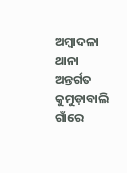ଅମ୍ବାଦଳା ଥାନା ଅନ୍ତର୍ଗତ କୁମୁଡ଼ାବାଲି ଗାଁରେ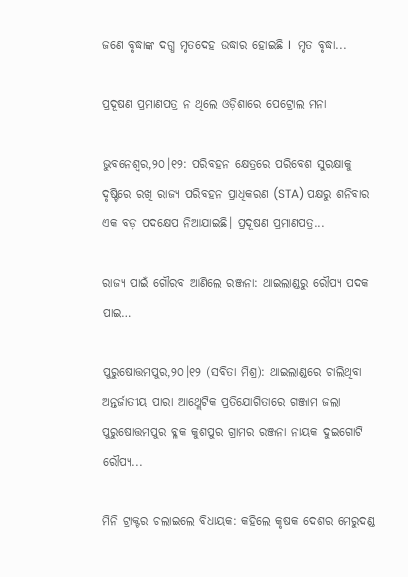ଜଣେ ବୃଦ୍ଧାଙ୍କ ଦଗ୍ଧ ମୃତଦେହ ଉଦ୍ଧାର ହୋଇଛି I  ମୃତ ବୃଦ୍ଧା...

ପ୍ରଦୂଷଣ ପ୍ରମାଣପତ୍ର ନ ଥିଲେ ଓଡ଼ିଶାରେ ପେଟ୍ରୋଲ ମନା

ଭୁବନେଶ୍ୱର,୨୦।୧୨: ପରିବହନ କ୍ଷେତ୍ରରେ ପରିବେଶ ସୁରକ୍ଷାକୁ ଦୃଷ୍ଟିରେ ରଖି ରାଜ୍ୟ ପରିବହନ ପ୍ରାଧିକରଣ (STA) ପକ୍ଷରୁ ଶନିବାର ଏକ ବଡ଼ ପଦକ୍ଷେପ ନିଆଯାଇଛି। ପ୍ରଦୂଷଣ ପ୍ରମାଣପତ୍ର...

ରାଜ୍ୟ ପାଇଁ ଗୌରବ ଆଣିଲେ ରଞ୍ଜନା: ଥାଇଲାଣ୍ଡରୁ ରୌପ୍ୟ ପଦକ ପାଇ…

ପୁରୁଷୋତ୍ତମପୁର,୨୦।୧୨ (ସବିତା ମିଶ୍ର): ଥାଇଲାଣ୍ଡରେ ଚାଲିଥିବା ଅନ୍ତର୍ଜାତୀୟ ପାରା ଆଥ୍ଲେଟିକ ପ୍ରତିଯୋଗିତାରେ ଗଞ୍ଜାମ ଜଲା ପୁରୁଷୋତ୍ତମପୁର ବ୍ଳକ କୁଶପୁର ଗ୍ରାମର ରଞ୍ଜନା ନାୟକ ଦୁଇଗୋଟି ରୌପ୍ୟ...

ମିନି ଟ୍ରାକ୍ଟର ଚଲାଇଲେ ବିଧାୟକ: କହିଲେ କୃଷକ ଦେଶର ମେରୁଦଣ୍ଡ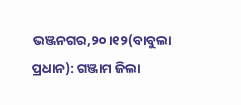ଭଞ୍ଜନଗର,୨୦।୧୨(ବାବୁଲା ପ୍ରଧାନ): ଗଞ୍ଜାମ ଜିଲା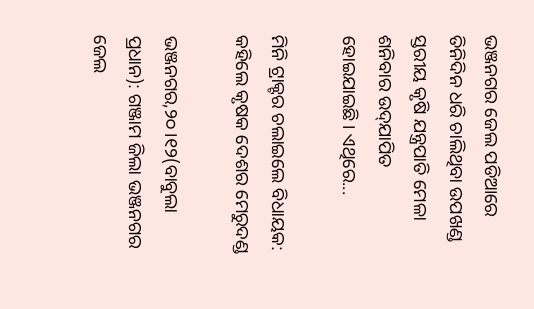ଭଞ୍ଜନଗର ଜେଲ ପଡିଆରେ ତିନିଦିନ ଧରି ଚାଲିଥିବା ଉପଖଣ୍ଡ ସ୍ତରୀୟ କୃଷି ଯନ୍ତ୍ରପାତି ମେଳା ଶନିବାର ଉଦ୍‌ଯାପିତ ହୋଇଯାଇଛି। ଏଥିରେ...

ମିନି ଟ୍ରାକ୍ଟର ଚଲାଇଲେ ବିଧାୟକ: କହିଲେ କୃଷକ ଦେଶର ମେରୁଦଣ୍ଡ

ଭଞ୍ଜନଗର,୨୦।୧୨(ବାବୁଲା ପ୍ରଧାନ): ଗଞ୍ଜାମ ଜିଲା ଭଞ୍ଜନଗର ଜେଲ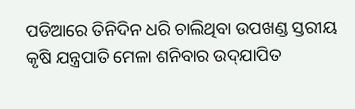ପଡିଆରେ ତିନିଦିନ ଧରି ଚାଲିଥିବା ଉପଖଣ୍ଡ ସ୍ତରୀୟ କୃଷି ଯନ୍ତ୍ରପାତି ମେଳା ଶନିବାର ଉଦ୍‌ଯାପିତ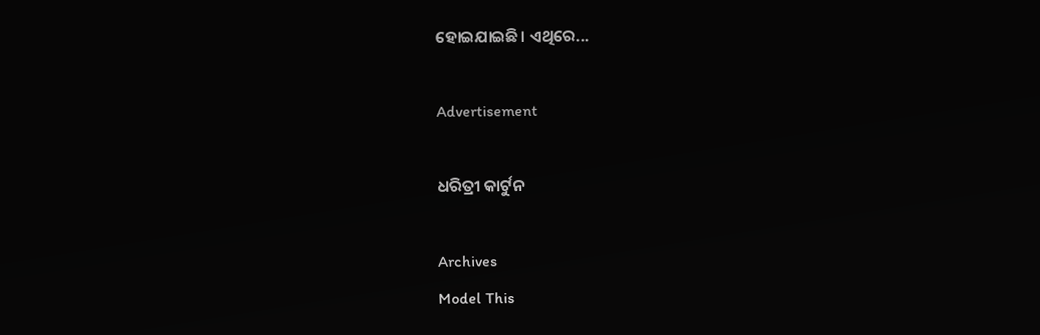ହୋଇଯାଇଛି। ଏଥିରେ...

Advertisement

ଧରିତ୍ରୀ କାର୍ଟୁନ

Archives
Model This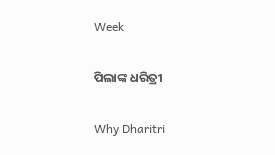Week

ପିଲାଙ୍କ ଧରିତ୍ରୀ

Why Dharitri